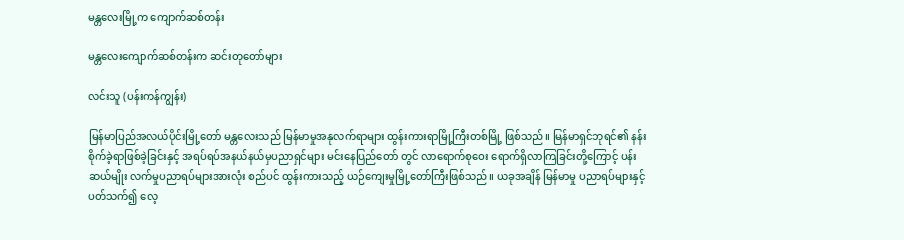မန္တလေးမြို့က ကျောက်ဆစ်တန်း

မန္တလေးကျောက်ဆစ်တန်းက ဆင်းတုတော်များ

လင်းသူ (ပန်းကန်ကျွန်း)

မြန်မာပြည်အလယ်ပိုင်းမြို့တော် မန္တလေးသည် မြန်မာမှုအနုလက်ရာများ ထွန်းကားရာမြို့ကြီးတစ်မြို့ ဖြစ်သည်။ မြန်မာရှင်ဘုရင်၏ နန်းစိုက်ခဲ့ရာဖြစ်ခဲ့ခြင်းနှင့် အရပ်ရပ်အနယ်နယ်မှပညာရှင်များ မင်းနေပြည်တော် တွင် လာရောက်စုဝေး ရောက်ရှိလာကြခြင်းတို့ကြောင့် ပန်းဆယ်မျိုး လက်မှုပညာရပ်များအားလုံး စည်ပင် ထွန်းကားသည့် ယဉ်ကျေးမှုမြို့တော်ကြီးဖြစ်သည်။ ယခုအချိန် မြန်မာမှု ပညာရပ်များနှင့်ပတ်သက်၍ လေ့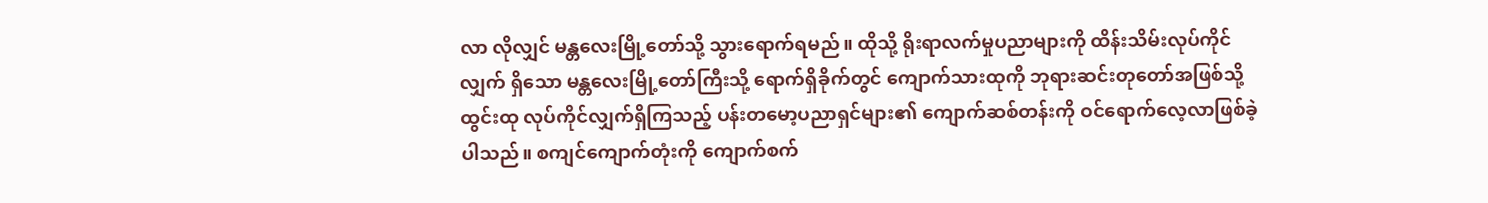လာ လိုလျှင် မန္တလေးမြို့တော်သို့ သွားရောက်ရမည်။ ထိုသို့ ရိုးရာလက်မှုပညာများကို ထိန်းသိမ်းလုပ်ကိုင်လျှက် ရှိသော မန္တလေးမြို့တော်ကြီးသို့ ရောက်ရှိခိုက်တွင် ကျောက်သားထုကို ဘုရားဆင်းတုတော်အဖြစ်သို့ ထွင်းထု လုပ်ကိုင်လျှက်ရှိကြသည့် ပန်းတမော့ပညာရှင်များ၏ ကျောက်ဆစ်တန်းကို ဝင်ရောက်လေ့လာဖြစ်ခဲ့ပါသည်။ စကျင်ကျောက်တုံးကို ကျောက်စက်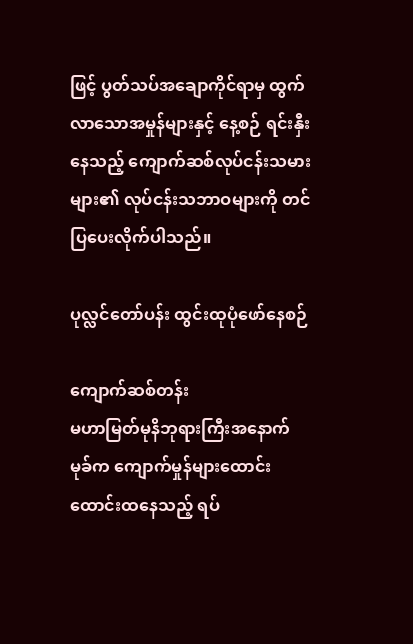ဖြင့် ပွတ်သပ်အချောကိုင်ရာမှ ထွက်လာသောအမှုန်များနှင့် နေ့စဉ် ရင်းနှီး နေသည့် ကျောက်ဆစ်လုပ်ငန်းသမားများ၏ လုပ်ငန်းသဘာဝများကို တင်ပြပေးလိုက်ပါသည်။

ပုလ္လင်တော်ပန်း ထွင်းထုပုံဖော်နေစဉ်

ကျောက်ဆစ်တန်း
မဟာမြတ်မုနိဘုရားကြီးအနောက်မုခ်က ကျောက်မှုန်များထောင်းထောင်းထနေသည့် ရပ်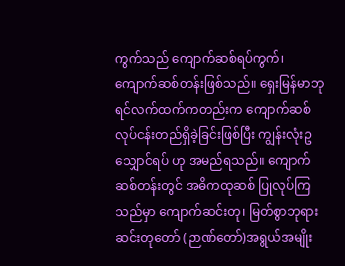ကွက်သည် ကျောက်ဆစ်ရပ်ကွက်၊ ကျောက်ဆစ်တန်းဖြစ်သည်။ ရှေးမြန်မာဘုရင်လက်ထက်ကတည်းက ကျောက်ဆစ် လုပ်ငန်းတည်ရှိခဲ့ခြင်းဖြစ်ပြီး ကျွန်းလုံးဥသျှောင်ရပ် ဟု အမည်ရသည်။ ကျောက်ဆစ်တန်းတွင် အဓိကထုဆစ် ပြုလုပ်ကြသည်မှာ ကျောက်ဆင်းတု၊ မြတ်စွာဘုရားဆင်းတုတော် (ဉာဏ်တော်)အရွယ်အမျိုး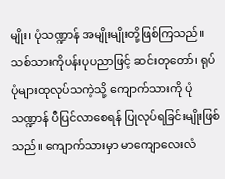မျိုး၊ ပုံသဏ္ဍာန် အမျိုးမျိုးတို့ဖြစ်ကြသည်။ သစ်သားကိုပန်းပုပညာဖြင့် ဆင်းတုတော်၊ ရုပ်ပုံများထုလုပ်သကဲ့သို့ ကျောက်သားကို ပုံသဏ္ဍာန် ပီပြင်လာစေရန် ပြုလုပ်ရခြင်းမျိုးဖြစ်သည်။ ကျောက်သားမှာ မာကျောလေးလံ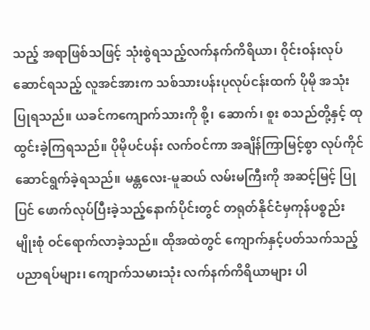သည့် အရာဖြစ်သဖြင့် သုံးစွဲရသည့်လက်နက်ကိရိယာ၊ ၀ိုင်းဝန်းလုပ်ဆောင်ရသည့် လူအင်အားက သစ်သားပန်းပုလုပ်ငန်းထက် ပိုမို အသုံးပြုရသည်။ ယခင်ကကျောက်သားကို စို့၊ ဆောက်၊ စူး စသည်တို့နှင့် ထုထွင်းခဲ့ကြရသည်။ ပိုမိုပင်ပန်း လက်ဝင်ကာ အချိန်ကြာမြင့်စွာ လုပ်ကိုင်ဆောင်ရွက်ခဲ့ရသည်။ မန္တလေး-မူဆယ် လမ်းမကြီးကို အဆင့်မြင့် ပြုပြင် ဖောက်လုပ်ပြီးခဲ့သည့်နောက်ပိုင်းတွင် တရုတ်နိုင်ငံမှကုန်ပစ္စည်းမျိုးစုံ ဝင်ရောက်လာခဲ့သည်။ ထိုအထဲတွင် ကျောက်နှင့်ပတ်သက်သည့် ပညာရပ်များ၊ ကျောက်သမားသုံး လက်နက်ကိရိယာများ ပါ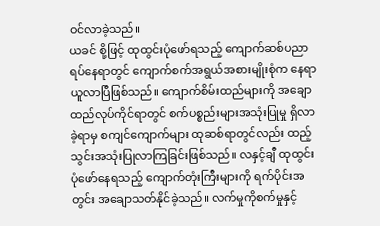ဝင်လာခဲ့သည်။
ယခင် စို့ဖြင့် ထုထွင်းပုံဖော်ရသည့် ကျောက်ဆစ်ပညာရပ်နေရာတွင် ကျောက်စက်အရွယ်အစားမျိုးစုံက နေရာယူလာပြီဖြစ်သည်။ ကျောက်စိမ်းထည်များကို အချောထည်လုပ်ကိုင်ရာတွင် စက်ပစ္စည်းများအသုံးပြုမှု ရှိလာခဲ့ရာမှ စကျင်ကျောက်များ ထုဆစ်ရာတွင်လည်း ထည့်သွင်းအသုံးပြုလာကြခြင်းဖြစ်သည်။ လနှင့်ချီ ထုထွင်းပုံဖော်နေရသည့် ကျောက်တုံးကြီးများကို ရက်ပိုင်းအတွင်း အချောသတ်နိုင်ခဲ့သည်။ လက်မှုကိုစက်မှုနှင့်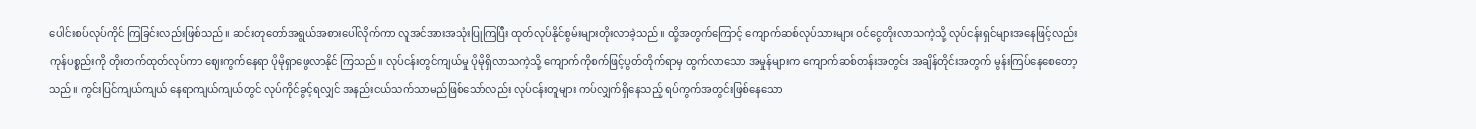ပေါင်းစပ်လုပ်ကိုင် ကြခြင်းလည်းဖြစ်သည်။ ဆင်းတုတော်အရွယ်အစားပေါ်လိုက်ကာ လူအင်အားအသုံးပြုကြပြီး ထုတ်လုပ်နိုင်စွမ်းများတိုးလာခဲ့သည်။ ထို့အတွက်ကြောင့် ကျောက်ဆစ်လုပ်သားများ ဝင်ငွေတိုးလာသကဲ့သို့ လုပ်ငန်းရှင်များအနေဖြင့်လည်း ကုန်ပစ္စည်းကို တိုးတက်ထုတ်လုပ်ကာ ဈေးကွက်နေရာ ပိုမိုရှာဖွေလာနိုင် ကြသည်။ လုပ်ငန်းတွင်ကျယ်မှု ပိုမိုရှိလာသကဲ့သို့ ကျောက်ကိုစက်ဖြင့်ပွတ်တိုက်ရာမှ ထွက်လာသော အမှုန်များက ကျောက်ဆစ်တန်းအတွင်း အချိန်တိုင်းအတွက် မွန်းကြပ်နေစေတော့သည်။ ကွင်းပြင်ကျယ်ကျယ် နေရာကျယ်ကျယ်တွင် လုပ်ကိုင်ခွင့်ရလျှင် အနည်းငယ်သက်သာမည်ဖြစ်သော်လည်း လုပ်ငန်းတူများ ကပ်လျှက်ရှိနေသည့် ရပ်ကွက်အတွင်းဖြစ်နေသော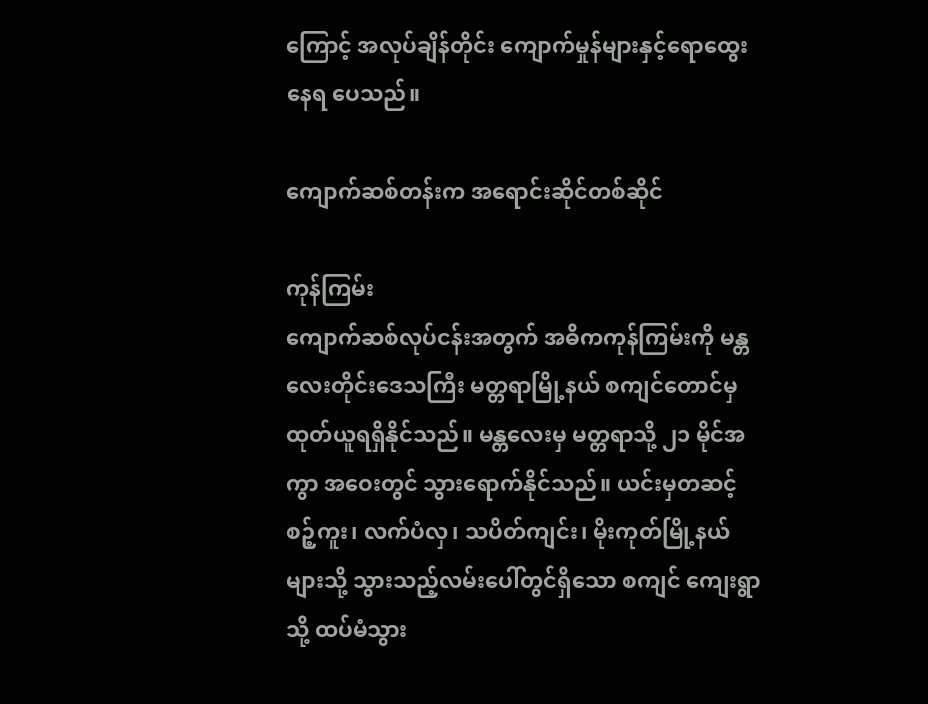ကြောင့် အလုပ်ချိန်တိုင်း ကျောက်မှုန်များနှင့်ရောထွေး နေရ ပေသည်။

ကျောက်ဆစ်တန်းက အရောင်းဆိုင်တစ်ဆိုင်

ကုန်ကြမ်း
ကျောက်ဆစ်လုပ်ငန်းအတွက် အဓိကကုန်ကြမ်းကို မန္တလေးတိုင်းဒေသကြီး မတ္တရာမြို့နယ် စကျင်တောင်မှ ထုတ်ယူရရှိနိုင်သည်။ မန္တလေးမှ မတ္တရာသို့ ၂၁ မိုင်အကွာ အဝေးတွင် သွားရောက်နိုင်သည်။ ယင်းမှတဆင့် စဉ့်ကူး၊ လက်ပံလှ၊ သပိတ်ကျင်း၊ မိုးကုတ်မြို့နယ်များသို့ သွားသည့်လမ်းပေါ်တွင်ရှိသော စကျင် ကျေးရွာသို့ ထပ်မံသွား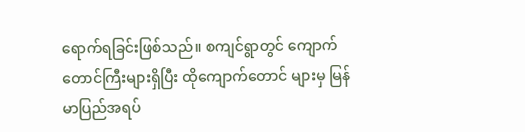ရောက်ရခြင်းဖြစ်သည်။ စကျင်ရွာတွင် ကျောက်တောင်ကြီးများရှိပြီး ထိုကျောက်တောင် များမှ မြန်မာပြည်အရပ်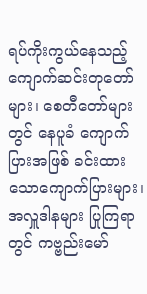ရပ်ကိုးကွယ်နေသည့် ကျောက်ဆင်းတုတော်များ၊ စေတီတော်များတွင် နေပူခံ ကျောက်ပြားအဖြစ် ခင်းထားသောကျောက်ပြားများ၊ အလှူဒါနများ ပြုကြရာတွင် ကဗ္ဗည်းမော်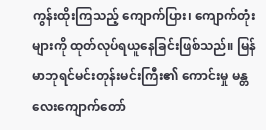ကွန်းထိုးကြသည့် ကျောက်ပြား၊ ကျောက်တုံးများကို ထုတ်လုပ်ရယူနေခြင်းဖြစ်သည်။ မြန်မာဘုရင်မင်းတုန်းမင်းကြီး၏ ကောင်းမှု မန္တလေးကျောက်တော်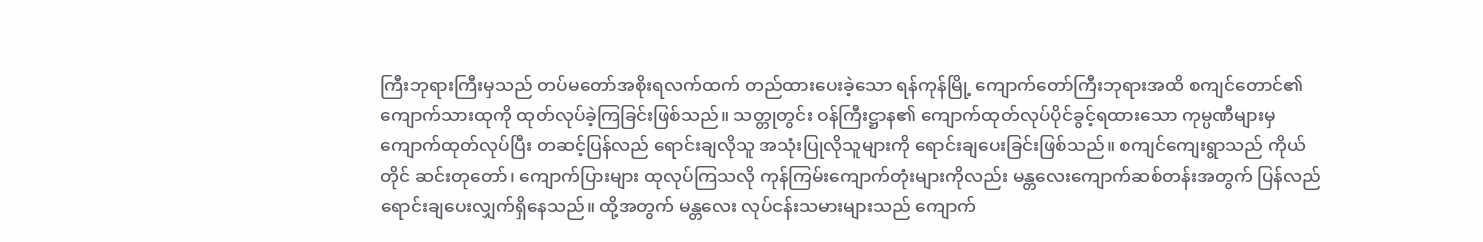ကြီးဘုရားကြီးမှသည် တပ်မတော်အစိုးရလက်ထက် တည်ထားပေးခဲ့သော ရန်ကုန်မြို့ ကျောက်တော်ကြီးဘုရားအထိ စကျင်တောင်၏ ကျောက်သားထုကို ထုတ်လုပ်ခဲ့ကြခြင်းဖြစ်သည်။ သတ္တုတွင်း ဝန်ကြီးဋ္ဌာန၏ ကျောက်ထုတ်လုပ်ပိုင်ခွင့်ရထားသော ကုမ္ပဏီများမှ ကျောက်ထုတ်လုပ်ပြီး တဆင့်ပြန်လည် ရောင်းချလိုသူ အသုံးပြုလိုသူများကို ရောင်းချပေးခြင်းဖြစ်သည်။ စကျင်ကျေးရွာသည် ကိုယ်တိုင် ဆင်းတုတော်၊ ကျောက်ပြားများ ထုလုပ်ကြသလို ကုန်ကြမ်းကျောက်တုံးများကိုလည်း မန္တလေးကျောက်ဆစ်တန်းအတွက် ပြန်လည်ရောင်းချပေးလျှက်ရှိနေသည်။ ထို့အတွက် မန္တလေး လုပ်ငန်းသမားများသည် ကျောက်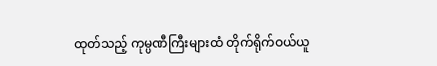ထုတ်သည့် ကုမ္ပဏီကြီးများထံ တိုက်ရိုက်ဝယ်ယူ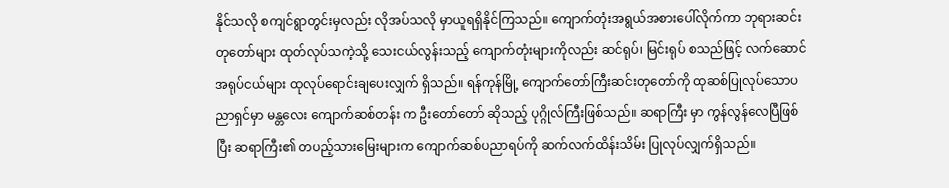နိုင်သလို စကျင်ရွာတွင်းမှလည်း လိုအပ်သလို မှာယူရရှိနိုင်ကြသည်။ ကျောက်တုံးအရွယ်အစားပေါ်လိုက်ကာ ဘုရားဆင်းတုတော်များ ထုတ်လုပ်သကဲ့သို့ သေးငယ်လွန်းသည့် ကျောက်တုံးများကိုလည်း ဆင်ရုပ်၊ မြင်းရုပ် စသည်ဖြင့် လက်ဆောင် အရုပ်ငယ်များ ထုလုပ်ရောင်းချပေးလျှက် ရှိသည်။ ရန်ကုန်မြို့ ကျောက်တော်ကြီးဆင်းတုတော်ကို ထုဆစ်ပြုလုပ်သောပညာရှင်မှာ မန္တလေး ကျောက်ဆစ်တန်း က ဦးတော်တော် ဆိုသည့် ပုဂ္ဂိုလ်ကြီးဖြစ်သည်။ ဆရာကြီး မှာ ကွန်လွန်လေပြီဖြစ်ပြီး ဆရာကြီး၏ တပည့်သားမြေးများက ကျောက်ဆစ်ပညာရပ်ကို ဆက်လက်ထိန်းသိမ်း ပြုလုပ်လျှက်ရှိသည်။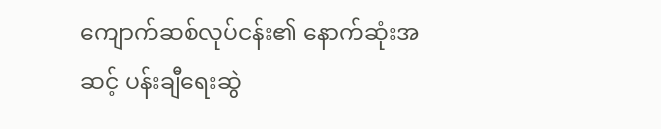ကျောက်ဆစ်လုပ်ငန်း၏ နောက်ဆုံးအဆင့် ပန်းချီရေးဆွဲ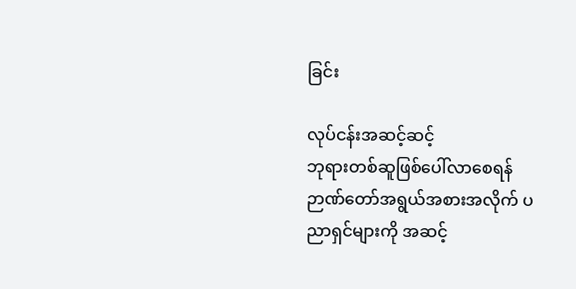ခြင်း

လုပ်ငန်းအဆင့်ဆင့်
ဘုရားတစ်ဆူဖြစ်ပေါ်လာစေရန် ဉာဏ်တော်အရွယ်အစားအလိုက် ပညာရှင်များကို အဆင့်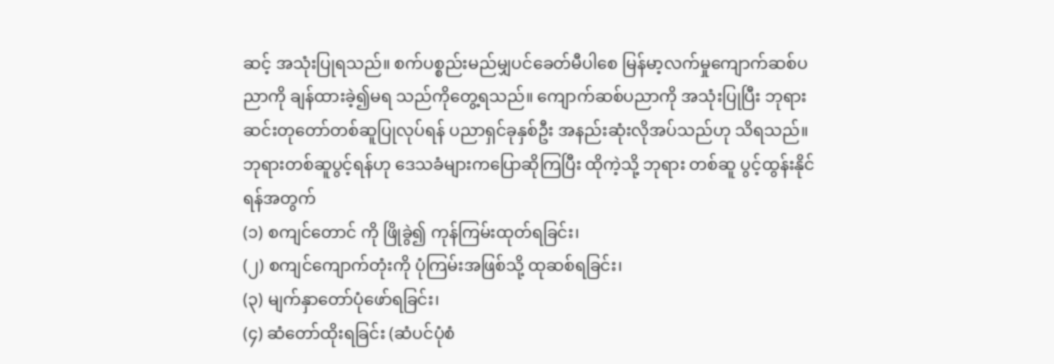ဆင့် အသုံးပြုရသည်။ စက်ပစ္စည်းမည်မျှပင်ခေတ်မီပါစေ မြန်မာ့လက်မှုကျောက်ဆစ်ပညာကို ချန်ထားခဲ့၍မရ သည်ကိုတွေ့ရသည်။ ကျောက်ဆစ်ပညာကို အသုံးပြုပြီး ဘုရားဆင်းတုတော်တစ်ဆူပြုလုပ်ရန် ပညာရှင်ခုနှစ်ဦး အနည်းဆုံးလိုအပ်သည်ဟု သိရသည်။ ဘုရားတစ်ဆူပွင့်ရန်ဟု ဒေသခံများကပြောဆိုကြပြီး ထိုကဲ့သို့ ဘုရား တစ်ဆူ ပွင့်ထွန်းနိုင်ရန်အတွက်
(၁) စကျင်တောင် ကို ဖြိုခွဲ၍ ကုန်ကြမ်းထုတ်ရခြင်း၊
(၂) စကျင်ကျောက်တုံးကို ပုံကြမ်းအဖြစ်သို့ ထုဆစ်ရခြင်း၊
(၃) မျက်နှာတော်ပုံဖော်ရခြင်း၊
(၄) ဆံတော်ထိုးရခြင်း (ဆံပင်ပုံစံ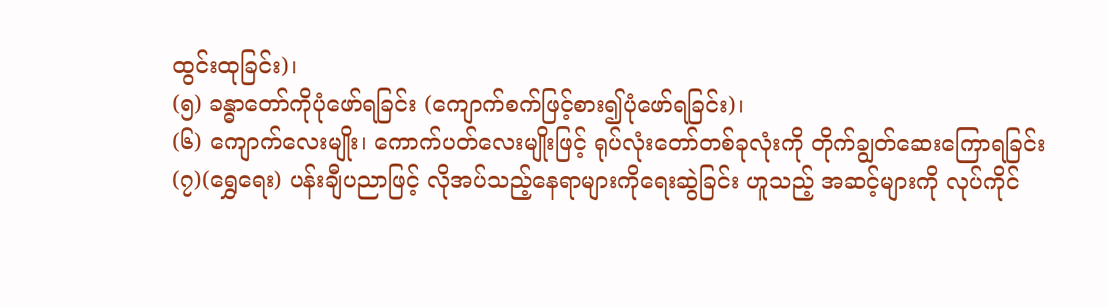ထွင်းထုခြင်း)၊
(၅) ခန္ဓာတော်ကိုပုံဖော်ရခြင်း (ကျောက်စက်ဖြင့်စား၍ပုံဖော်ရခြင်း)၊
(၆) ကျောက်လေးမျိုး၊ ကောက်ပတ်လေးမျိုးဖြင့် ရုပ်လုံးတော်တစ်ခုလုံးကို တိုက်ချွတ်ဆေးကြောရခြင်း
(၇)(ရွှေရေး) ပန်းချီပညာဖြင့် လိုအပ်သည့်နေရာများကိုရေးဆွဲခြင်း ဟူသည့် အဆင့်များကို လုပ်ကိုင်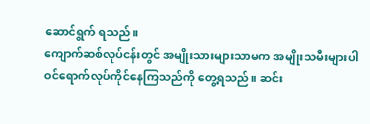ဆောင်ရွက် ရသည်။
ကျောက်ဆစ်လုပ်ငန်းတွင် အမျိုးသားများသာမက အမျိုးသမီးများပါ ဝင်ရောက်လုပ်ကိုင်နေကြသည်ကို တွေ့ရသည်။ ဆင်း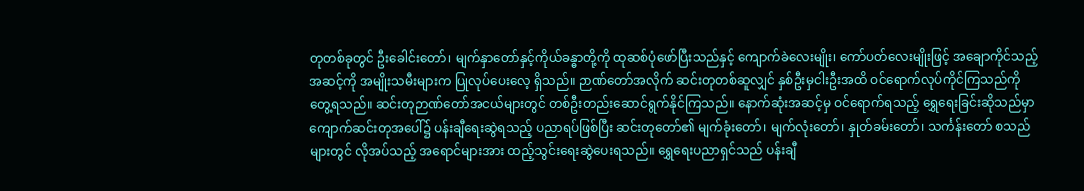တုတစ်ခုတွင် ဦးခေါင်းတော်၊ မျက်နှာတော်နှင့်ကိုယ်ခန္ဓာတို့ကို ထုဆစ်ပုံဖော်ပြီးသည်နှင့် ကျောက်ခဲလေးမျိုး၊ ကော်ပတ်လေးမျိုးဖြင့် အချောကိုင်သည့်အဆင့်ကို အမျိုးသမီးများက ပြုလုပ်ပေးလေ့ ရှိသည်။ ဉာဏ်တော်အလိုက် ဆင်းတုတစ်ဆူလျှင် နှစ်ဦးမှငါးဦးအထိ ဝင်ရောက်လုပ်ကိုင်ကြသည်ကို တွေ့ရသည်။ ဆင်းတုဉာဏ်တော်အငယ်များတွင် တစ်ဦးတည်းဆောင်ရွက်နိုင်ကြသည်။ နောက်ဆုံးအဆင့်မှ ဝင်ရောက်ရသည့် ရွှေရေးခြင်းဆိုသည်မှာ ကျောက်ဆင်းတုအပေါ်၌ ပန်းချီရေးဆွဲရသည့် ပညာရပ်ဖြစ်ပြီး ဆင်းတုတော်၏ မျက်ခုံးတော်၊ မျက်လုံးတော်၊ နှုတ်ခမ်းတော်၊ သင်္ကန်းတော် စသည်များတွင် လိုအပ်သည့် အရောင်များအား ထည့်သွင်းရေးဆွဲပေးရသည်။ ရွှေရေးပညာရှင်သည် ပန်းချီ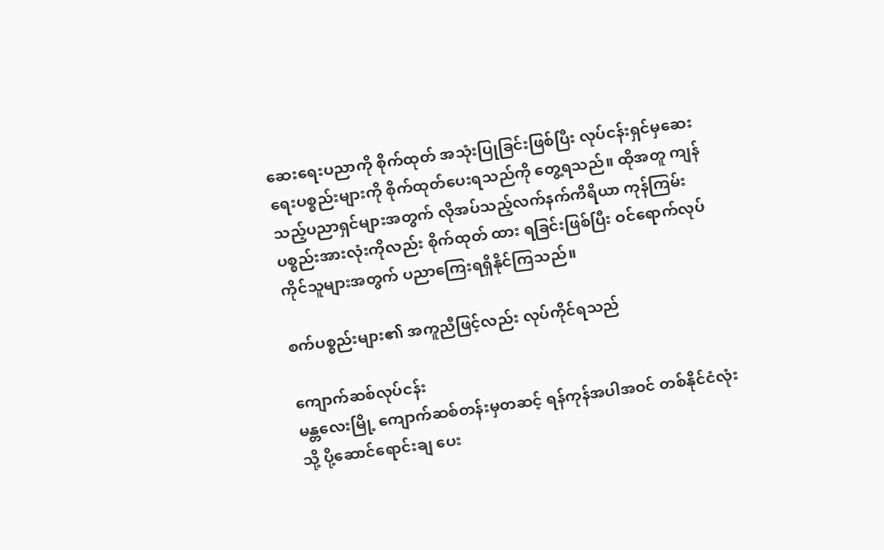ဆေးရေးပညာကို စိုက်ထုတ် အသုံးပြုခြင်းဖြစ်ပြီး လုပ်ငန်းရှင်မှဆေးရေးပစ္စည်းများကို စိုက်ထုတ်ပေးရသည်ကို တွေ့ရသည်။ ထိုအတူ ကျန်သည့်ပညာရှင်များအတွက် လိုအပ်သည့်လက်နက်ကိရိယာ ကုန်ကြမ်းပစ္စည်းအားလုံးကိုလည်း စိုက်ထုတ် ထား ရခြင်းဖြစ်ပြီး ဝင်ရောက်လုပ်ကိုင်သူများအတွက် ပညာကြေးရရှိနိုင်ကြသည်။

စက်ပစ္စည်းများ၏ အကူညီဖြင့်လည်း လုပ်ကိုင်ရသည်

ကျောက်ဆစ်လုပ်ငန်း
မန္တလေးမြို့ ကျောက်ဆစ်တန်းမှတဆင့် ရန်ကုန်အပါအဝင် တစ်နိုင်ငံလုံးသို့ ပို့ဆောင်ရောင်းချ ပေး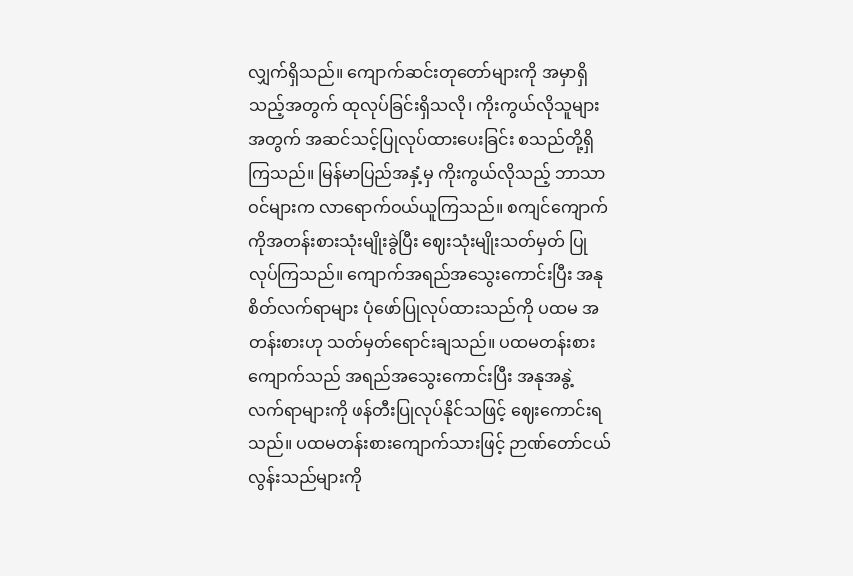လျှက်ရှိသည်။ ကျောက်ဆင်းတုတော်များကို အမှာရှိသည့်အတွက် ထုလုပ်ခြင်းရှိသလို၊ ကိုးကွယ်လိုသူများ အတွက် အဆင်သင့်ပြုလုပ်ထားပေးခြင်း စသည်တို့ရှိကြသည်။ မြန်မာပြည်အနှံ့မှ ကိုးကွယ်လိုသည့် ဘာသာဝင်များက လာရောက်ဝယ်ယူကြသည်။ စကျင်ကျောက်ကိုအတန်းစားသုံးမျိုးခွဲပြီး ဈေးသုံးမျိုးသတ်မှတ် ပြုလုပ်ကြသည်။ ကျောက်အရည်အသွေးကောင်းပြီး အနုစိတ်လက်ရာများ ပုံဖော်ပြုလုပ်ထားသည်ကို ပထမ အတန်းစားဟု သတ်မှတ်ရောင်းချသည်။ ပထမတန်းစားကျောက်သည် အရည်အသွေးကောင်းပြီး အနုအနွဲ့ လက်ရာများကို ဖန်တီးပြုလုပ်နိုင်သဖြင့် ဈေးကောင်းရသည်။ ပထမတန်းစားကျောက်သားဖြင့် ဉာဏ်တော်ငယ် လွန်းသည်များကို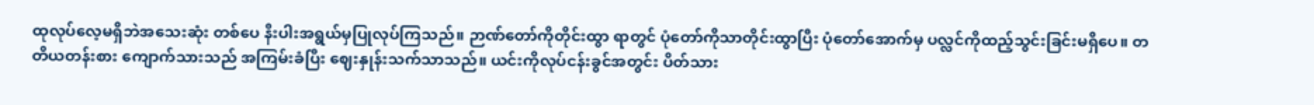ထုလုပ်လေ့မရှိဘဲအသေးဆုံး တစ်ပေ နီးပါးအရွယ်မှပြုလုပ်ကြသည်။ ဉာဏ်တော်ကိုတိုင်းထွာ ရာတွင် ပုံတော်ကိုသာတိုင်းထွာပြီး ပုံတော်အောက်မှ ပလ္လင်ကိုထည့်သွင်းခြင်းမရှိပေ။ တတိယတန်းစား ကျောက်သားသည် အကြမ်းခံပြီး ဈေးနှုန်းသက်သာသည်။ ယင်းကိုလုပ်ငန်းခွင်အတွင်း ပိတ်သား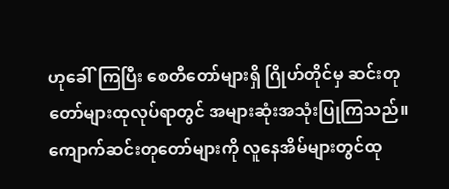ဟုခေါ်ကြပြီး စေတီတော်များရှိ ဂြိုဟ်တိုင်မှ ဆင်းတုတော်များထုလုပ်ရာတွင် အများဆုံးအသုံးပြုကြသည်။
ကျောက်ဆင်းတုတော်များကို လူနေအိမ်များတွင်ထု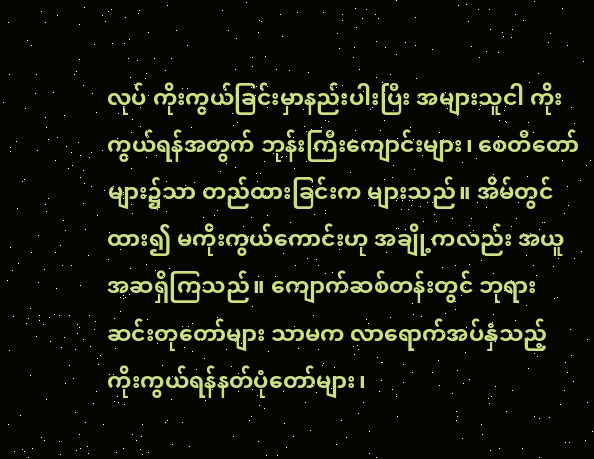လုပ် ကိုးကွယ်ခြင်းမှာနည်းပါးပြီး အများသူငါ ကိုးကွယ်ရန်အတွက် ဘုန်းကြီးကျောင်းများ၊ စေတီတော်များ၌သာ တည်ထားခြင်းက များသည်။ အိမ်တွင်ထား၍ မကိုးကွယ်ကောင်းဟု အချို့ကလည်း အယူအဆရှိကြသည်။ ကျောက်ဆစ်တန်းတွင် ဘုရားဆင်းတုတော်များ သာမက လာရောက်အပ်နှံသည့် ကိုးကွယ်ရန်နတ်ပုံတော်များ၊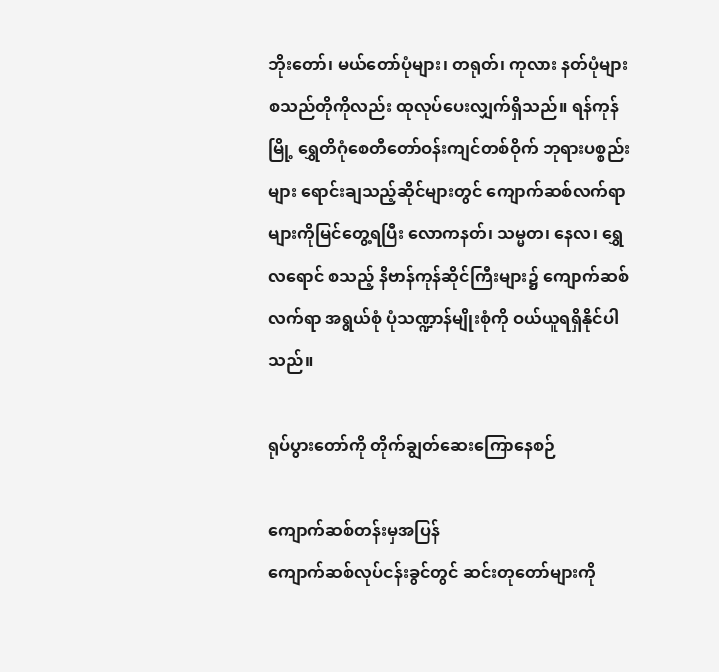ဘိုးတော်၊ မယ်တော်ပုံများ၊ တရုတ်၊ ကုလား နတ်ပုံများ စသည်တိုကိုလည်း ထုလုပ်ပေးလျှက်ရှိသည်။ ရန်ကုန်မြို့ ရွှေတိဂုံစေတီတော်ဝန်းကျင်တစ်ဝိုက် ဘုရားပစ္စည်းများ ရောင်းချသည့်ဆိုင်များတွင် ကျောက်ဆစ်လက်ရာများကိုမြင်တွေ့ရပြီး လောကနတ်၊ သမ္မတ၊ နေလ၊ ရွှေလရောင် စသည့် နိဗာန်ကုန်ဆိုင်ကြီးများ၌ ကျောက်ဆစ်လက်ရာ အရွယ်စုံ ပုံသဏ္ဍာန်မျိုးစုံကို ဝယ်ယူရရှိနိုင်ပါသည်။

ရုပ်ပွားတော်ကို တိုက်ချွတ်ဆေးကြောနေစဉ်

ကျောက်ဆစ်တန်းမှအပြန်
ကျောက်ဆစ်လုပ်ငန်းခွင်တွင် ဆင်းတုတော်များကို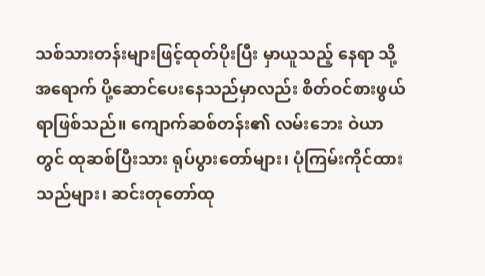သစ်သားတန်းများဖြင့်ထုတ်ပိုးပြီး မှာယူသည့် နေရာ သို့အရောက် ပို့ဆောင်ပေးနေသည်မှာလည်း စိတ်ဝင်စားဖွယ်ရာဖြစ်သည်။ ကျောက်ဆစ်တန်း၏ လမ်းဘေး ဝဲယာတွင် ထုဆစ်ပြီးသား ရုပ်ပွားတော်များ၊ ပုံကြမ်းကိုင်ထားသည်များ၊ ဆင်းတုတော်ထု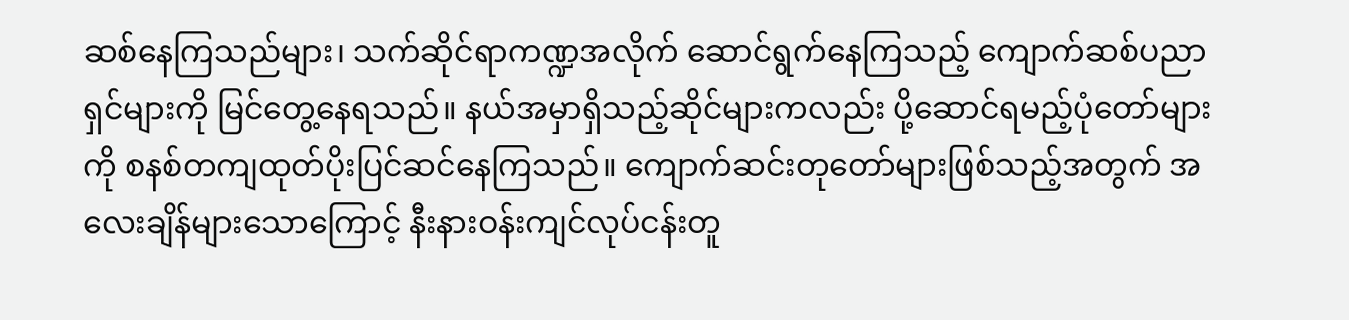ဆစ်နေကြသည်များ၊ သက်ဆိုင်ရာကဏ္ဍအလိုက် ဆောင်ရွက်နေကြသည့် ကျောက်ဆစ်ပညာရှင်များကို မြင်တွေ့နေရသည်။ နယ်အမှာရှိသည့်ဆိုင်များကလည်း ပို့ဆောင်ရမည့်ပုံတော်များကို စနစ်တကျထုတ်ပိုးပြင်ဆင်နေကြသည်။ ကျောက်ဆင်းတုတော်များဖြစ်သည့်အတွက် အလေးချိန်များသောကြောင့် နီးနားဝန်းကျင်လုပ်ငန်းတူ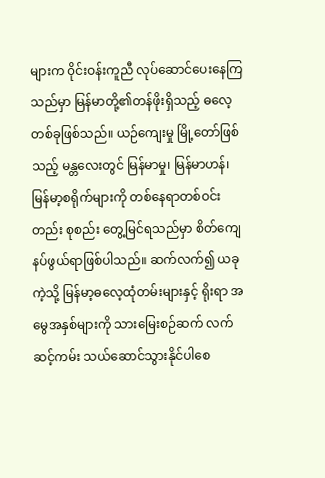များက ၀ိုင်းဝန်းကူညီ လုပ်ဆောင်ပေးနေကြသည်မှာ မြန်မာတို့၏တန်ဖိုးရှိသည့် ဓလေ့တစ်ခုဖြစ်သည်။ ယဉ်ကျေးမှု မြို့တော်ဖြစ်သည့် မန္တလေးတွင် မြန်မာမှု၊ မြန်မာဟန်၊ မြန်မာ့စရိုက်များကို တစ်နေရာတစ်ဝင်းတည်း စုစည်း တွေ့မြင်ရသည်မှာ စိတ်ကျေနပ်ဖွယ်ရာဖြစ်ပါသည်။ ဆက်လက်၍ ယခုကဲ့သို့ မြန်မာ့ဓလေ့ထုံတမ်းများနှင့် ရိုးရာ အမွေအနှစ်များကို သားမြေးစဉ်ဆက် လက်ဆင့်ကမ်း သယ်ဆောင်သွားနိုင်ပါစေ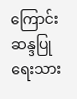ကြောင်း ဆန္ဒပြုရေးသား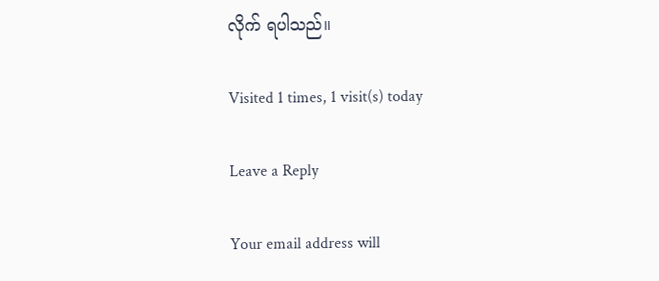လိုက် ရပါသည်။

Visited 1 times, 1 visit(s) today

Leave a Reply

Your email address will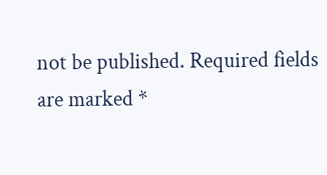not be published. Required fields are marked *